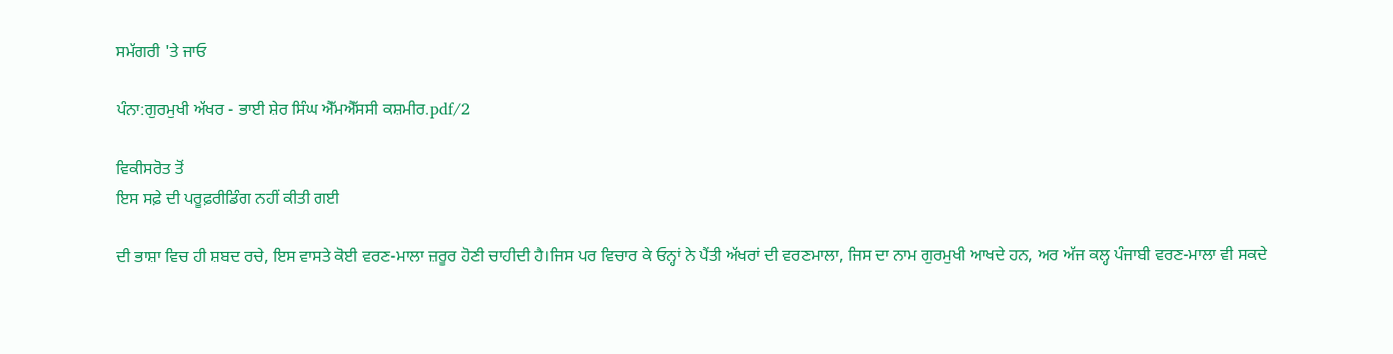ਸਮੱਗਰੀ 'ਤੇ ਜਾਓ

ਪੰਨਾ:ਗੁਰਮੁਖੀ ਅੱਖਰ - ਭਾਈ ਸ਼ੇਰ ਸਿੰਘ ਐੱਮਐੱਸਸੀ ਕਸ਼ਮੀਰ.pdf/2

ਵਿਕੀਸਰੋਤ ਤੋਂ
ਇਸ ਸਫ਼ੇ ਦੀ ਪਰੂਫ਼ਰੀਡਿੰਗ ਨਹੀਂ ਕੀਤੀ ਗਈ

ਦੀ ਭਾਸ਼ਾ ਵਿਚ ਹੀ ਸ਼ਬਦ ਰਚੇ, ਇਸ ਵਾਸਤੇ ਕੋਈ ਵਰਣ-ਮਾਲਾ ਜ਼ਰੂਰ ਹੋਣੀ ਚਾਹੀਦੀ ਹੈ।ਜਿਸ ਪਰ ਵਿਚਾਰ ਕੇ ਓਨ੍ਹਾਂ ਨੇ ਪੈਂਤੀ ਅੱਖਰਾਂ ਦੀ ਵਰਣਮਾਲਾ, ਜਿਸ ਦਾ ਨਾਮ ਗੁਰਮੁਖੀ ਆਖਦੇ ਹਨ, ਅਰ ਅੱਜ ਕਲ੍ਹ ਪੰਜਾਬੀ ਵਰਣ-ਮਾਲਾ ਵੀ ਸਕਦੇ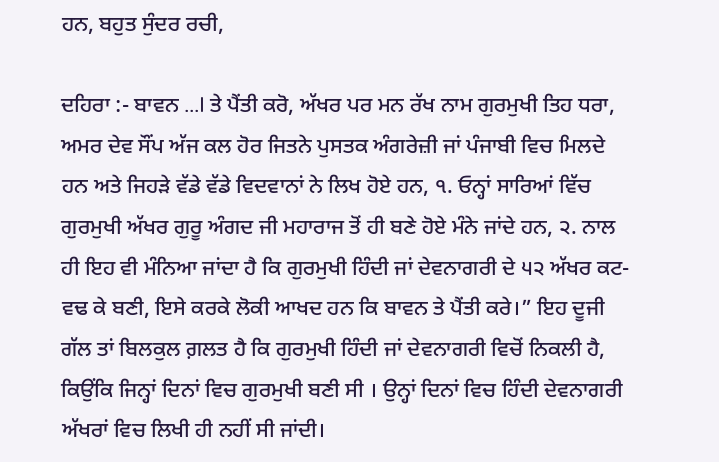ਹਨ, ਬਹੁਤ ਸੁੰਦਰ ਰਚੀ,

ਦਹਿਰਾ :- ਬਾਵਨ ...I ਤੇ ਪੈਂਤੀ ਕਰੋ, ਅੱਖਰ ਪਰ ਮਨ ਰੱਖ ਨਾਮ ਗੁਰਮੁਖੀ ਤਿਹ ਧਰਾ, ਅਮਰ ਦੇਵ ਸੌਂਪ ਅੱਜ ਕਲ ਹੋਰ ਜਿਤਨੇ ਪੁਸਤਕ ਅੰਗਰੇਜ਼ੀ ਜਾਂ ਪੰਜਾਬੀ ਵਿਚ ਮਿਲਦੇ ਹਨ ਅਤੇ ਜਿਹੜੇ ਵੱਡੇ ਵੱਡੇ ਵਿਦਵਾਨਾਂ ਨੇ ਲਿਖ ਹੋਏ ਹਨ, ੧. ਓਨ੍ਹਾਂ ਸਾਰਿਆਂ ਵਿੱਚ ਗੁਰਮੁਖੀ ਅੱਖਰ ਗੁਰੂ ਅੰਗਦ ਜੀ ਮਹਾਰਾਜ ਤੋਂ ਹੀ ਬਣੇ ਹੋਏ ਮੰਨੇ ਜਾਂਦੇ ਹਨ, ੨. ਨਾਲ ਹੀ ਇਹ ਵੀ ਮੰਨਿਆ ਜਾਂਦਾ ਹੈ ਕਿ ਗੁਰਮੁਖੀ ਹਿੰਦੀ ਜਾਂ ਦੇਵਨਾਗਰੀ ਦੇ ੫੨ ਅੱਖਰ ਕਟ-ਵਢ ਕੇ ਬਣੀ, ਇਸੇ ਕਰਕੇ ਲੋਕੀ ਆਖਦ ਹਨ ਕਿ ਬਾਵਨ ਤੇ ਪੈਂਤੀ ਕਰੇ।” ਇਹ ਦੂਜੀ ਗੱਲ ਤਾਂ ਬਿਲਕੁਲ ਗ਼ਲਤ ਹੈ ਕਿ ਗੁਰਮੁਖੀ ਹਿੰਦੀ ਜਾਂ ਦੇਵਨਾਗਰੀ ਵਿਚੋਂ ਨਿਕਲੀ ਹੈ, ਕਿਉਂਕਿ ਜਿਨ੍ਹਾਂ ਦਿਨਾਂ ਵਿਚ ਗੁਰਮੁਖੀ ਬਣੀ ਸੀ । ਉਨ੍ਹਾਂ ਦਿਨਾਂ ਵਿਚ ਹਿੰਦੀ ਦੇਵਨਾਗਰੀ ਅੱਖਰਾਂ ਵਿਚ ਲਿਖੀ ਹੀ ਨਹੀਂ ਸੀ ਜਾਂਦੀ।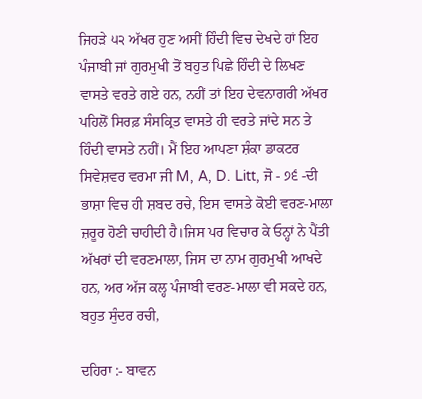ਜਿਹੜੇ ੫੨ ਅੱਖਰ ਹੁਣ ਅਸੀਂ ਹਿੰਦੀ ਵਿਚ ਦੇਖਦੇ ਹਾਂ ਇਹ ਪੰਜਾਬੀ ਜਾਂ ਗੁਰਮੁਖੀ ਤੋਂ ਬਹੁਤ ਪਿਛੇ ਹਿੰਦੀ ਦੇ ਲਿਖਣ ਵਾਸਤੇ ਵਰਤੇ ਗਏ ਹਨ, ਨਹੀਂ ਤਾਂ ਇਹ ਦੇਵਨਾਗਰੀ ਅੱਖਰ ਪਹਿਲੋਂ ਸਿਰਫ਼ ਸੰਸਕ੍ਰਿਤ ਵਾਸਤੇ ਹੀ ਵਰਤੇ ਜਾਂਦੇ ਸਨ ਤੇ ਹਿੰਦੀ ਵਾਸਤੇ ਨਹੀਂ। ਮੈਂ ਇਹ ਆਪਣਾ ਸ਼ੰਕਾ ਡਾਕਟਰ ਸਿਵੇਸ਼ਵਰ ਵਰਮਾ ਜੀ M, A, D. Litt, ਜੋ - ੭੬ -ਦੀ ਭਾਸ਼ਾ ਵਿਚ ਹੀ ਸ਼ਬਦ ਰਚੇ, ਇਸ ਵਾਸਤੇ ਕੋਈ ਵਰਣ-ਮਾਲਾ ਜ਼ਰੂਰ ਹੋਣੀ ਚਾਹੀਦੀ ਹੈ।ਜਿਸ ਪਰ ਵਿਚਾਰ ਕੇ ਓਨ੍ਹਾਂ ਨੇ ਪੈਂਤੀ ਅੱਖਰਾਂ ਦੀ ਵਰਣਮਾਲਾ, ਜਿਸ ਦਾ ਨਾਮ ਗੁਰਮੁਖੀ ਆਖਦੇ ਹਨ, ਅਰ ਅੱਜ ਕਲ੍ਹ ਪੰਜਾਬੀ ਵਰਣ-ਮਾਲਾ ਵੀ ਸਕਦੇ ਹਨ, ਬਹੁਤ ਸੁੰਦਰ ਰਚੀ,

ਦਹਿਰਾ :- ਬਾਵਨ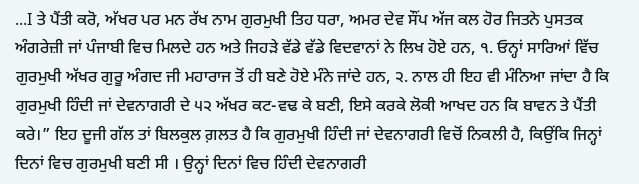...I ਤੇ ਪੈਂਤੀ ਕਰੋ, ਅੱਖਰ ਪਰ ਮਨ ਰੱਖ ਨਾਮ ਗੁਰਮੁਖੀ ਤਿਹ ਧਰਾ, ਅਮਰ ਦੇਵ ਸੌਂਪ ਅੱਜ ਕਲ ਹੋਰ ਜਿਤਨੇ ਪੁਸਤਕ ਅੰਗਰੇਜ਼ੀ ਜਾਂ ਪੰਜਾਬੀ ਵਿਚ ਮਿਲਦੇ ਹਨ ਅਤੇ ਜਿਹੜੇ ਵੱਡੇ ਵੱਡੇ ਵਿਦਵਾਨਾਂ ਨੇ ਲਿਖ ਹੋਏ ਹਨ, ੧. ਓਨ੍ਹਾਂ ਸਾਰਿਆਂ ਵਿੱਚ ਗੁਰਮੁਖੀ ਅੱਖਰ ਗੁਰੂ ਅੰਗਦ ਜੀ ਮਹਾਰਾਜ ਤੋਂ ਹੀ ਬਣੇ ਹੋਏ ਮੰਨੇ ਜਾਂਦੇ ਹਨ, ੨. ਨਾਲ ਹੀ ਇਹ ਵੀ ਮੰਨਿਆ ਜਾਂਦਾ ਹੈ ਕਿ ਗੁਰਮੁਖੀ ਹਿੰਦੀ ਜਾਂ ਦੇਵਨਾਗਰੀ ਦੇ ੫੨ ਅੱਖਰ ਕਟ-ਵਢ ਕੇ ਬਣੀ, ਇਸੇ ਕਰਕੇ ਲੋਕੀ ਆਖਦ ਹਨ ਕਿ ਬਾਵਨ ਤੇ ਪੈਂਤੀ ਕਰੇ।” ਇਹ ਦੂਜੀ ਗੱਲ ਤਾਂ ਬਿਲਕੁਲ ਗ਼ਲਤ ਹੈ ਕਿ ਗੁਰਮੁਖੀ ਹਿੰਦੀ ਜਾਂ ਦੇਵਨਾਗਰੀ ਵਿਚੋਂ ਨਿਕਲੀ ਹੈ, ਕਿਉਂਕਿ ਜਿਨ੍ਹਾਂ ਦਿਨਾਂ ਵਿਚ ਗੁਰਮੁਖੀ ਬਣੀ ਸੀ । ਉਨ੍ਹਾਂ ਦਿਨਾਂ ਵਿਚ ਹਿੰਦੀ ਦੇਵਨਾਗਰੀ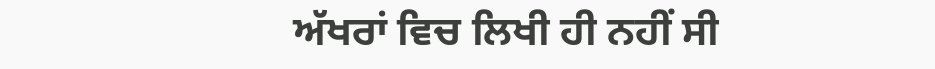ਅੱਖਰਾਂ ਵਿਚ ਲਿਖੀ ਹੀ ਨਹੀਂ ਸੀ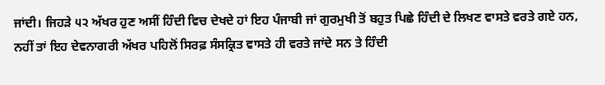ਜਾਂਦੀ। ਜਿਹੜੇ ੫੨ ਅੱਖਰ ਹੁਣ ਅਸੀਂ ਹਿੰਦੀ ਵਿਚ ਦੇਖਦੇ ਹਾਂ ਇਹ ਪੰਜਾਬੀ ਜਾਂ ਗੁਰਮੁਖੀ ਤੋਂ ਬਹੁਤ ਪਿਛੇ ਹਿੰਦੀ ਦੇ ਲਿਖਣ ਵਾਸਤੇ ਵਰਤੇ ਗਏ ਹਨ, ਨਹੀਂ ਤਾਂ ਇਹ ਦੇਵਨਾਗਰੀ ਅੱਖਰ ਪਹਿਲੋਂ ਸਿਰਫ਼ ਸੰਸਕ੍ਰਿਤ ਵਾਸਤੇ ਹੀ ਵਰਤੇ ਜਾਂਦੇ ਸਨ ਤੇ ਹਿੰਦੀ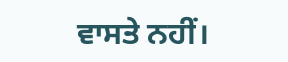ਵਾਸਤੇ ਨਹੀਂ।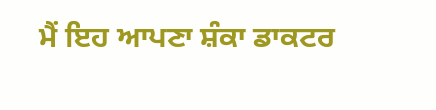ਮੈਂ ਇਹ ਆਪਣਾ ਸ਼ੰਕਾ ਡਾਕਟਰ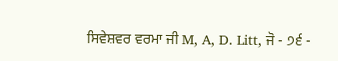ਸਿਵੇਸ਼ਵਰ ਵਰਮਾ ਜੀ M, A, D. Litt, ਜੋ - ੭੬ -